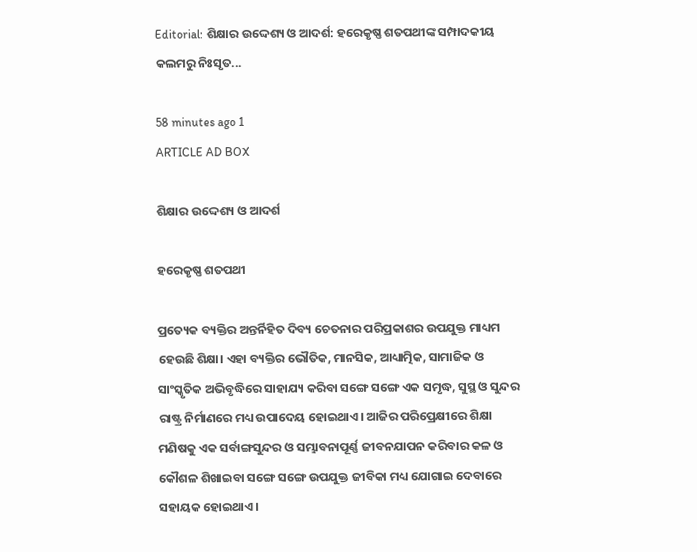Editorial: ଶିକ୍ଷାର ଉଦ୍ଦେଶ୍ୟ ଓ ଆଦର୍ଶ: ହରେକୃଷ୍ଣ ଶତପଥୀଙ୍କ ସମ୍ପାଦକୀୟ କଲମରୁ ନିଃସୃତ...

58 minutes ago 1
ARTICLE AD BOX

ଶିକ୍ଷାର ଉଦ୍ଦେଶ୍ୟ ଓ ଆଦର୍ଶ

ହରେକୃଷ୍ଣ ଶତପଥୀ

ପ୍ରତ୍ୟେକ ବ୍ୟକ୍ତିର ଅନ୍ତର୍ନିହିତ ଦିବ୍ୟ ଚେତନାର ପରିପ୍ରକାଶର ଉପଯୁକ୍ତ ମାଧ୍ୟମ ହେଉଛି ଶିକ୍ଷା। ଏହା ବ୍ୟକ୍ତିର ଭୌତିକ, ମାନସିକ, ଆଧ୍ୟାତ୍ମିକ, ସାମାଜିକ ଓ ସାଂସ୍କୃତିକ ଅଭିବୃଦ୍ଧିରେ ସାହାଯ୍ୟ କରିବା ସଙ୍ଗେ ସଙ୍ଗେ ଏକ ସମୃଦ୍ଧ, ସୁସ୍ଥ ଓ ସୁନ୍ଦର ରାଷ୍ଟ୍ର ନିର୍ମାଣରେ ମଧ୍ୟ ଉପାଦେୟ ହୋଇଥାଏ। ଆଜିର ପରିପ୍ରେକ୍ଷୀରେ ଶିକ୍ଷା ମଣିଷକୁ ଏକ ସର୍ବାଙ୍ଗସୁନ୍ଦର ଓ ସମ୍ଭାବନାପୂର୍ଣ୍ଣ ଜୀବନଯାପନ କରିବାର କଳ ଓ କୌଶଳ ଶିଖାଇବା ସଙ୍ଗେ ସଙ୍ଗେ ଉପଯୁକ୍ତ ଜୀବିକା ମଧ୍ୟ ଯୋଗାଇ ଦେବାରେ ସହାୟକ ହୋଇଥାଏ।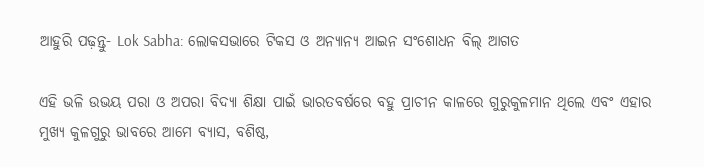ଆହୁରି ପଢ଼ନ୍ତୁ- Lok Sabha: ଲୋକସଭାରେ ଟିକସ ଓ ଅନ୍ୟାନ୍ୟ ଆଇନ ସଂଶୋଧନ ବିଲ୍‌ ଆଗତ

ଏହି ଭଳି ଉଭୟ ପରା ଓ ଅପରା ବିଦ୍ୟା ଶିକ୍ଷା ପାଇଁ ଭାରତବର୍ଷରେ ବହୁ ପ୍ରାଚୀନ କାଳରେ ଗୁରୁକୁଳମାନ ଥିଲେ ଏବଂ ଏହାର ମୁଖ୍ୟ କୁଳଗୁରୁ ଭାବରେ ଆମେ ବ୍ୟାସ, ବଶିଷ୍ଠ,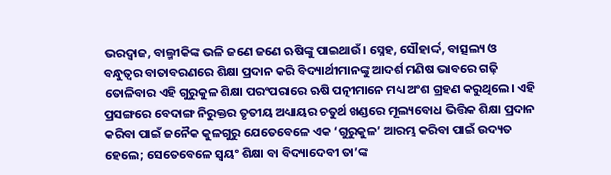ଭରଦ୍ୱାଜ, ବାଲ୍ମୀକିଙ୍କ ଭଳି ଜଣେ ଜଣେ ଋଷିଙ୍କୁ ପାଇଥାଉଁ। ସ୍ନେହ, ସୌହାର୍ଦ୍ଦ, ବାତ୍ସଲ୍ୟ ଓ ବନ୍ଧୁତ୍ୱର ବାତାବରଣରେ ଶିକ୍ଷା ପ୍ରଦାନ କରି ବିଦ୍ୟାର୍ଥୀମାନଙ୍କୁ ଆଦର୍ଶ ମଣିଷ ଭାବରେ ଗଢ଼ି ତୋଳିବାର ଏହି ଗୁରୁକୁଳ ଶିକ୍ଷା ପରଂପରାରେ ଋଷି ପତ୍ନୀମାନେ ମଧ୍ୟ ଅଂଶ ଗ୍ରହଣ କରୁଥିଲେ। ଏହି ପ୍ରସଙ୍ଗରେ ବେଦାଙ୍ଗ ନିରୁକ୍ତର ତୃତୀୟ ଅଧ୍ୟାୟର ଚତୁର୍ଥ ଖଣ୍ଡରେ ମୂଲ୍ୟବୋଧ ଭିତ୍ତିକ ଶିକ୍ଷା ପ୍ରଦାନ କରିବା ପାଇଁ ଜନୈକ କୁଳଗୁରୁ ଯେତେବେଳେ ଏକ ‘ଗୁରୁକୁଳ’ ଆରମ୍ଭ କରିବା ପାଇଁ ଉଦ୍ୟତ ହେଲେ; ସେତେବେଳେ ସ୍ୱୟଂ ଶିକ୍ଷା ବା ବିଦ୍ୟାଦେବୀ ତା’ଙ୍କ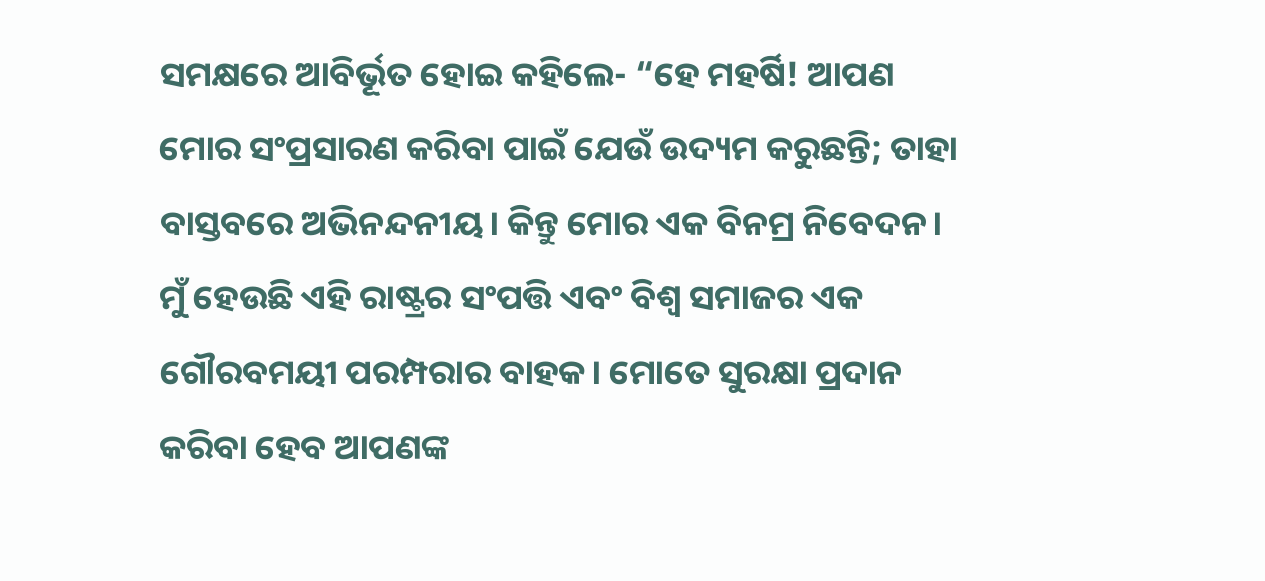ସମକ୍ଷରେ ଆବିର୍ଭୂତ ହୋଇ କହିଲେ- “ହେ ମହର୍ଷି! ଆପଣ ମୋର ସଂପ୍ରସାରଣ କରିବା ପାଇଁ ଯେଉଁ ଉଦ୍ୟମ କରୁଛନ୍ତି; ତାହା ବାସ୍ତବରେ ଅଭିନନ୍ଦନୀୟ। କିନ୍ତୁ ମୋର ଏକ ବିନମ୍ର ନିବେଦନ। ମୁଁ ହେଉଛି ଏହି ରାଷ୍ଟ୍ରର ସଂପତ୍ତି ଏବଂ ବିଶ୍ୱ ସମାଜର ଏକ ଗୌରବମୟୀ ପରମ୍ପରାର ବାହକ। ମୋତେ ସୁରକ୍ଷା ପ୍ରଦାନ କରିବା ହେବ ଆପଣଙ୍କ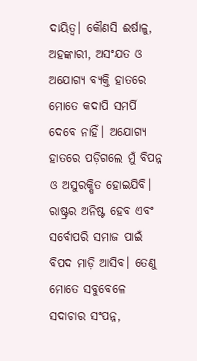ଦାୟିତ୍ବ। କୌଣସି ଈର୍ଷାଳୁ, ଅହଙ୍କାରୀ, ଅସଂଯତ ଓ ଅଯୋଗ୍ୟ ବ୍ୟକ୍ତି ହାତରେ ମୋତେ କଦାପି ସମର୍ପି ଦେବେ ନାହିଁ। ଅଯୋଗ୍ୟ ହାତରେ ପଡ଼ିଗଲେ ମୁଁ ବିପନ୍ନ ଓ ଅସୁରକ୍ଷିତ ହୋଇଯିବି। ରାଷ୍ଟ୍ରର ଅନିଷ୍ଟ ହେବ ଏବଂ ସର୍ବୋପରି ସମାଜ ପାଇଁ ବିପଦ ମାଡ଼ି ଆସିବ। ତେଣୁ ମୋତେ ସବୁବେଳେ ସଦାଚାର ସଂପନ୍ନ,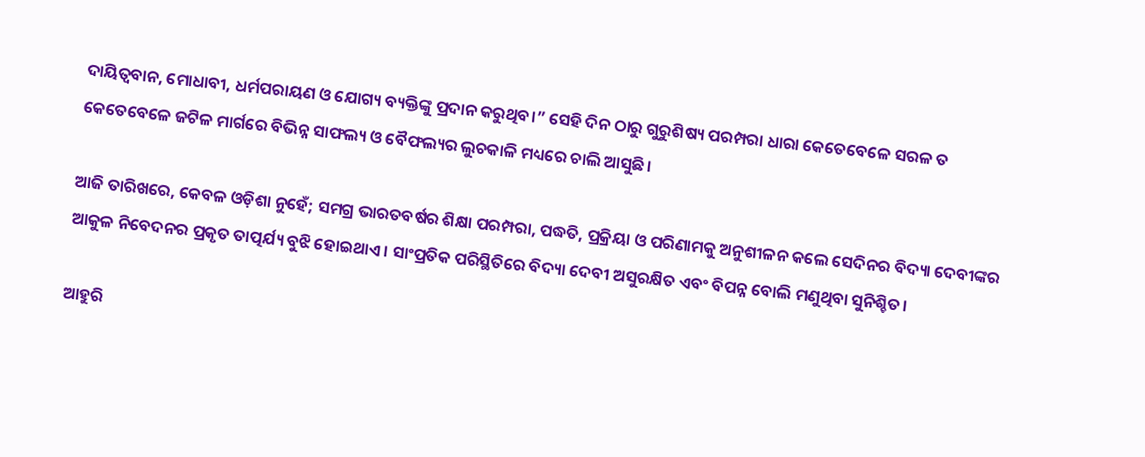ଦାୟିତ୍ୱବାନ, ମୋଧାବୀ, ଧର୍ମପରାୟଣ ଓ ଯୋଗ୍ୟ ବ୍ୟକ୍ତିଙ୍କୁ ପ୍ରଦାନ କରୁଥିବ।” ସେହି ଦିନ ଠାରୁ ଗୁରୁଶିଷ୍ୟ ପରମ୍ପରା ଧାରା କେତେବେଳେ ସରଳ ତ କେତେବେଳେ ଜଟିଳ ମାର୍ଗରେ ବିଭିନ୍ନ ସାଫଲ୍ୟ ଓ ବୈଫଲ୍ୟର ଲୁଚକାଳି ମଧ୍ୟରେ ଚାଲି ଆସୁଛି।

ଆଜି ତାରିଖରେ, କେବଳ ଓଡ଼ିଶା ନୁହେଁ; ସମଗ୍ର ଭାରତବର୍ଷର ଶିକ୍ଷା ପରମ୍ପରା, ପଦ୍ଧତି, ପ୍ରକ୍ରିୟା ଓ ପରିଣାମକୁ ଅନୁଶୀଳନ କଲେ ସେଦିନର ବିଦ୍ୟା ଦେବୀଙ୍କର ଆକୁଳ ନିବେଦନର ପ୍ରକୃତ ତାତ୍ପର୍ଯ୍ୟ ବୁଝି ହୋଇଥାଏ। ସାଂପ୍ରତିକ ପରିସ୍ଥିତିରେ ବିଦ୍ୟା ଦେବୀ ଅସୁରକ୍ଷିତ ଏବଂ ବିପନ୍ନ ବୋଲି ମଣୁଥିବା ସୁନିଶ୍ଚିତ।

ଆହୁରି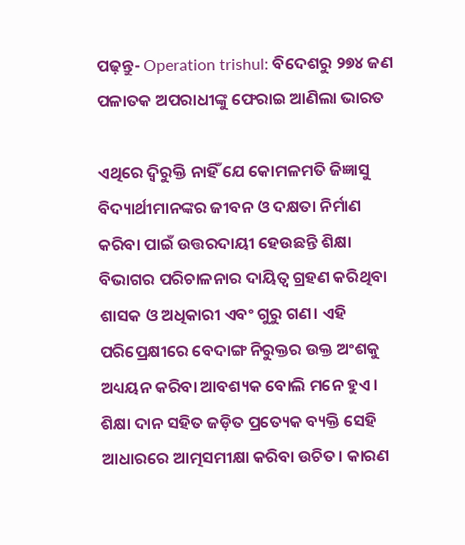ପଢ଼ନ୍ତୁ- Operation trishul: ବିଦେଶରୁ ୨୭୪ ଜଣ ପଳାତକ ଅପରାଧୀଙ୍କୁ ଫେରାଇ ଆଣିଲା ଭାରତ

ଏଥିରେ ଦ୍ବିରୁକ୍ତି ନାହିଁ ଯେ କୋମଳମତି ଜିଜ୍ଞାସୁ ବିଦ୍ୟାର୍ଥୀମାନଙ୍କର ଜୀବନ ଓ ଦକ୍ଷତା ନିର୍ମାଣ କରିବା ପାଇଁ ଉତ୍ତରଦାୟୀ ହେଉଛନ୍ତି ଶିକ୍ଷା ବିଭାଗର ପରିଚାଳନାର ଦାୟିତ୍ୱ ଗ୍ରହଣ କରିଥିବା ଶାସକ ଓ ଅଧିକାରୀ ଏବଂ ଗୁରୁ ଗଣ। ଏହି ପରିପ୍ରେକ୍ଷୀରେ ବେଦାଙ୍ଗ ନିରୁକ୍ତର ଉକ୍ତ ଅଂଶକୁ ଅଧ୍ୟୟନ କରିବା ଆବଶ୍ୟକ ବୋଲି ମନେ ହୁଏ। ଶିକ୍ଷା ଦାନ ସହିତ ଜଡ଼ିତ ପ୍ରତ୍ୟେକ ବ୍ୟକ୍ତି ସେହି ଆଧାରରେ ଆତ୍ମସମୀକ୍ଷା କରିବା ଉଚିତ। କାରଣ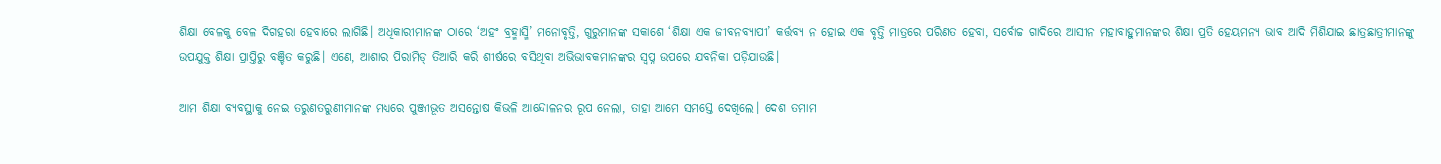ଶିକ୍ଷା ବେଳକୁ ବେଳ ଦିଗହରା ହେବାରେ ଲାଗିଛି। ଅଧିକାରୀମାନଙ୍କ ଠାରେ ‘ଅହଂ ବ୍ରହ୍ମାସ୍ମି’ ମନୋବୃତ୍ତି, ଗୁରୁମାନଙ୍କ ସକାଶେ ‘ଶିକ୍ଷା ଏକ ଜୀବନବ୍ୟାପୀ’ କର୍ତ୍ତବ୍ୟ ନ ହୋଇ ଏକ ବୃତ୍ତି ମାତ୍ରରେ ପରିଣତ ହେବା, ସର୍ବୋଚ୍ଚ ଗାଦିରେ ଆସୀନ ମହାବାହୁମାନଙ୍କର ଶିକ୍ଷା ପ୍ରତି ହେୟମନ୍ୟ ଭାବ ଆଦି ମିଶିଯାଇ ଛାତ୍ରଛାତ୍ରୀମାନଙ୍କୁ ଉପଯୁକ୍ତ ଶିକ୍ଷା ପ୍ରାପ୍ତିରୁ ବଞ୍ଚିତ କରୁଛି। ଏଣେ, ଆଶାର ପିରାମିଡ୍ ତିଆରି କରି ଶୀର୍ଷରେ ବସିଥିବା ଅଭିଭାବକମାନଙ୍କର ସ୍ୱପ୍ନ ଉପରେ ଯବନିକା ପଡ଼ିଯାଉଛି।

ଆମ ଶିକ୍ଷା ବ୍ୟବସ୍ଥାକୁ ନେଇ ତରୁଣତରୁଣୀମାନଙ୍କ ମଧ୍ୟରେ ପୁଞ୍ଜୀଭୂତ ଅସନ୍ତୋଷ କିଭଳି ଆନ୍ଦୋଳନର ରୂପ ନେଲା, ତାହା ଆମେ ସମସ୍ତେ ଦେଖିଲେ। ଦେଶ ତମାମ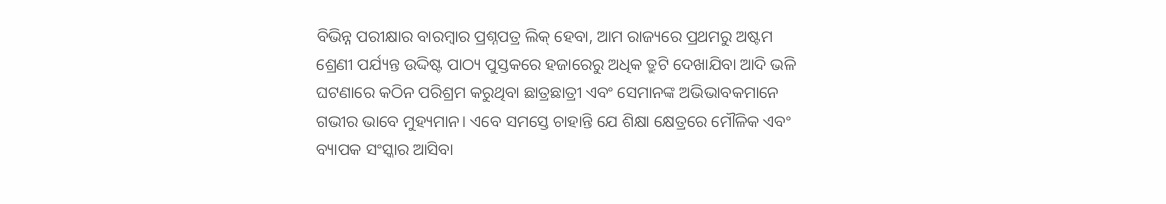ବିଭିନ୍ନ ପରୀକ୍ଷାର ବାରମ୍ବାର ପ୍ରଶ୍ନପତ୍ର ଲିକ୍‌ ହେବା, ଆମ ରାଜ୍ୟରେ ପ୍ରଥମରୁ ଅଷ୍ଟମ ଶ୍ରେଣୀ ପର୍ଯ୍ୟନ୍ତ ଉଦ୍ଦିଷ୍ଟ ପାଠ୍ୟ ପୁସ୍ତକରେ ହଜାରେରୁ ଅଧିକ ତ୍ରୁଟି ଦେଖାଯିବା ଆଦି ଭଳି ଘଟଣାରେ କଠିନ ପରିଶ୍ରମ କରୁଥିବା ଛାତ୍ରଛାତ୍ରୀ ଏବଂ ସେମାନଙ୍କ ଅଭିଭାବକମାନେ ଗଭୀର ଭାବେ ମୁହ୍ୟମାନ। ଏବେ ସମସ୍ତେ ଚାହାନ୍ତି ଯେ ଶିକ୍ଷା କ୍ଷେତ୍ରରେ ମୌଳିକ ଏବଂ ବ୍ୟାପକ ସଂସ୍କାର ଆସିବା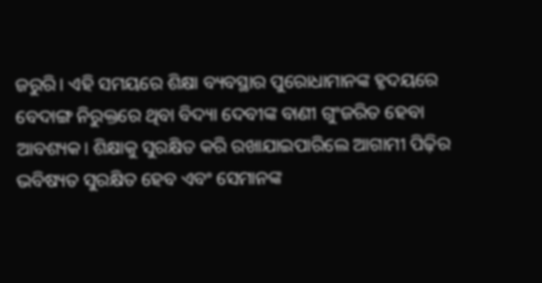ଜରୁରି। ଏହି ସମୟରେ ଶିକ୍ଷା ବ୍ୟବସ୍ଥାର ପୁରୋଧାମାନଙ୍କ ହୃଦୟରେ ବେଦାଙ୍ଗ ନିରୁକ୍ତରେ ଥିବା ବିଦ୍ୟା ଦେବୀଙ୍କ ବାଣୀ ଗୁଂଜରିତ ହେବା ଆବଶ୍ୟକ। ଶିକ୍ଷାକୁ ସୁରକ୍ଷିତ କରି ରଖାଯାଇପାରିଲେ ଆଗାମୀ ପିଢ଼ିର ଭବିଷ୍ୟତ ସୁରକ୍ଷିତ ହେବ ଏବଂ ସେମାନଙ୍କ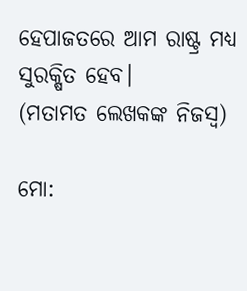ହେପାଜତରେ ଆମ ରାଷ୍ଟ୍ର ମଧ୍ୟ ସୁରକ୍ଷିତ ହେବ।
(ମତାମତ ଲେଖକଙ୍କ ନିଜସ୍ବ)

ମୋ: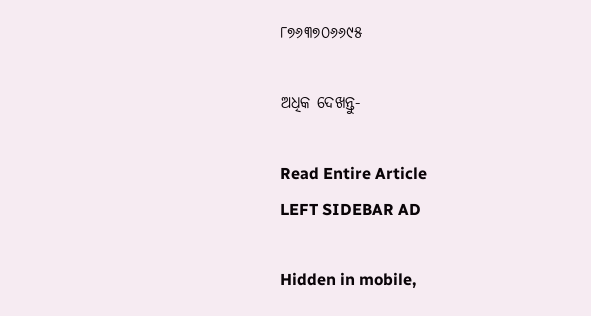୮୭୬୩୭୦୬୬୯୫

ଅଧିକ ଦେଖନ୍ତୁ-

Read Entire Article
LEFT SIDEBAR AD

Hidden in mobile,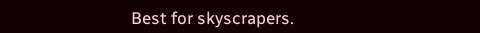Best for skyscrapers.